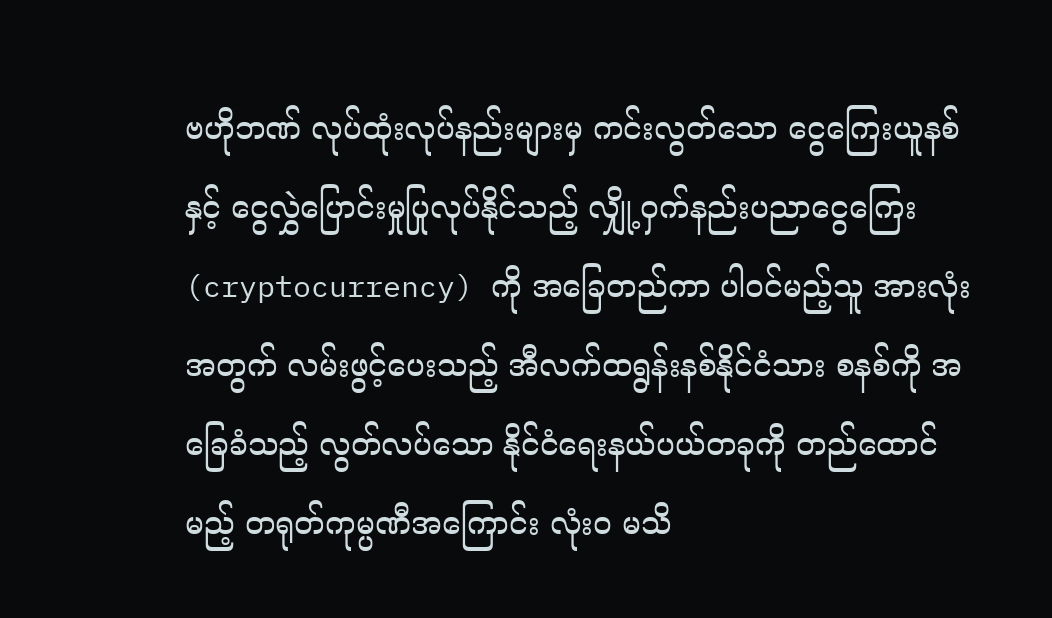ဗဟိုဘဏ် လုပ်ထုံးလုပ်နည်းများမှ ကင်းလွတ်သော ငွေကြေးယူနစ်နှင့် ငွေလွှဲပြောင်းမှုပြုလုပ်နိုင်သည့် လျှို့ဝှက်နည်းပညာငွေကြေး (cryptocurrency) ကို အခြေတည်ကာ ပါဝင်မည့်သူ အားလုံးအတွက် လမ်းဖွင့်ပေးသည့် အီလက်ထရွန်းနစ်နိုင်ငံသား စနစ်ကို အခြေခံသည့် လွတ်လပ်သော နိုင်ငံရေးနယ်ပယ်တခုကို တည်ထောင်မည့် တရုတ်ကုမ္ပဏီအကြောင်း လုံးဝ မသိ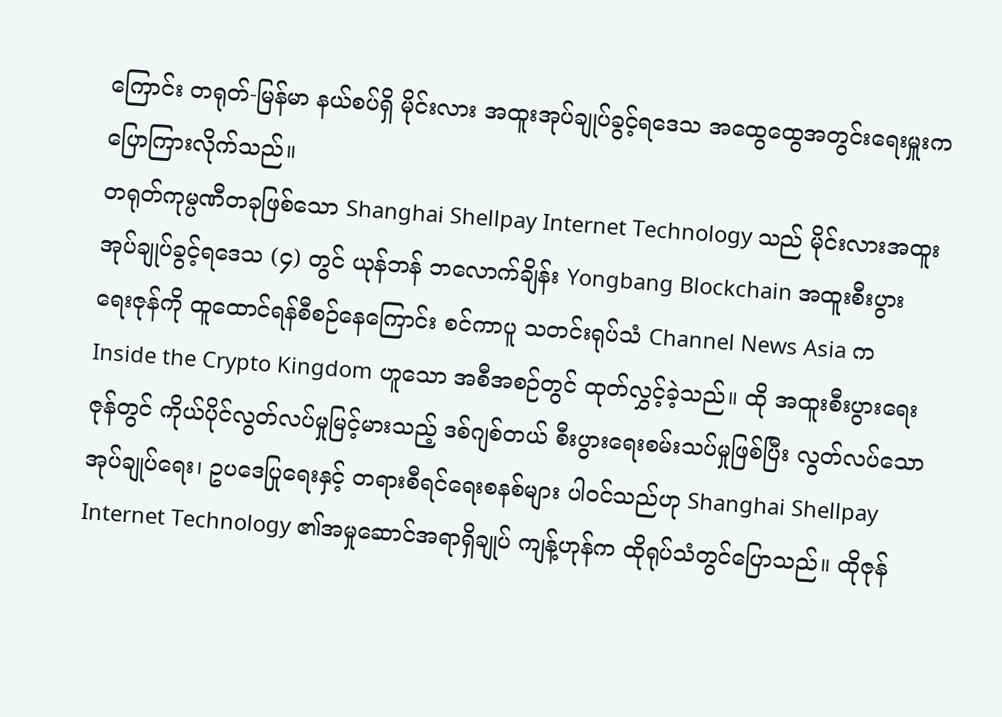ကြောင်း တရုတ်-မြန်မာ နယ်စပ်ရှိ မိုင်းလား အထူးအုပ်ချုပ်ခွင့်ရဒေသ အထွေထွေအတွင်းရေးမှူးက ပြောကြားလိုက်သည်။
တရုတ်ကုမ္ပဏီတခုဖြစ်သော Shanghai Shellpay Internet Technology သည် မိုင်းလားအထူးအုပ်ချုပ်ခွင့်ရဒေသ (၄) တွင် ယုန်ဘန် ဘလောက်ချိန်း Yongbang Blockchain အထူးစီးပွားရေးဇုန်ကို ထူထောင်ရန်စီစဉ်နေကြောင်း စင်ကာပူ သတင်းရုပ်သံ Channel News Asia က Inside the Crypto Kingdom ဟူသော အစီအစဉ်တွင် ထုတ်လွှင့်ခဲ့သည်။ ထို အထူးစီးပွားရေးဇုန်တွင် ကိုယ်ပိုင်လွတ်လပ်မှုမြင့်မားသည့် ဒစ်ဂျစ်တယ် စီးပွားရေးစမ်းသပ်မှုဖြစ်ပြီး လွတ်လပ်သော အုပ်ချုပ်ရေး၊ ဥပဒေပြုရေးနှင့် တရားစီရင်ရေးစနစ်များ ပါဝင်သည်ဟု Shanghai Shellpay Internet Technology ၏အမှုဆောင်အရာရှိချုပ် ကျန့်ဟုန်က ထိုရုပ်သံတွင်ပြောသည်။ ထိုဇုန်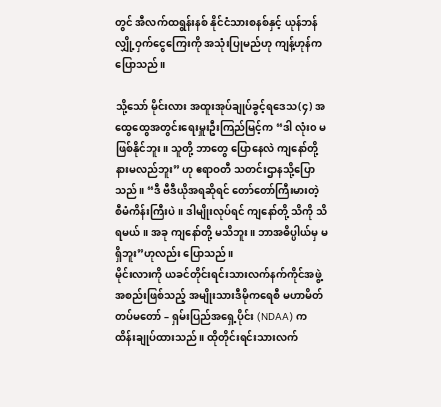တွင် အီလက်ထရွန်းနစ် နိုင်ငံသားစနစ်နှင့် ယုန်ဘန် လျှို့ဝှက်ငွေကြေးကို အသုံးပြုမည်ဟု ကျန့်ဟုန်က ပြောသည်။

သို့သော် မိုင်းလား အထူးအုပ်ချုပ်ခွင့်ရဒေသ(၄) အထွေထွေအတွင်းရေးမှူးဦးကြည်မြင့်က “ဒါ လုံး၀ မဖြစ်နိုင်ဘူး။ သူတို့ ဘာတွေ ပြောနေလဲ ကျနော်တို့နားမလည်ဘူး” ဟု ဧရာဝတီ သတင်းဌာနသို့ပြောသည်။ “ဒီ ဗီဒီယိုအရဆိုရင် တော်တော်ကြီးမားတဲ့ စီမံကိန်းကြီးပဲ။ ဒါမျိုးလုပ်ရင် ကျနော်တို့ သိကို သိရမယ်။ အခု ကျနော်တို့ မသိဘူး။ ဘာအဓိပ္ပါယ်မှ မရှိဘူး”ဟုလည်း ပြောသည်။
မိုင်းလားကို ယခင်တိုင်းရင်းသားလက်နက်ကိုင်အဖွဲ့အစည်းဖြစ်သည့် အမျိုးသားဒီမိုကရေစီ မဟာမိတ်တပ်မတော် – ရှမ်းပြည်အရှေ့ပိုင်း (NDAA) က ထိန်းချုပ်ထားသည်။ ထိုတိုင်းရင်းသားလက်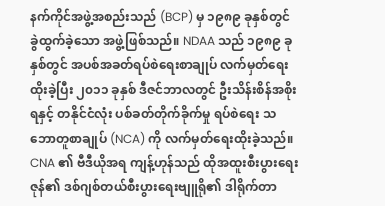နက်ကိုင်အဖွဲ့အစည်းသည် (BCP) မှ ၁၉၈၉ ခုနှစ်တွင် ခွဲထွက်ခဲ့သော အဖွဲ့ဖြစ်သည်။ NDAA သည် ၁၉၈၉ ခုနှစ်တွင် အပစ်အခတ်ရပ်စဲရေးစာချုပ် လက်မှတ်ရေးထိုးခဲ့ပြီး ၂၀၁၁ ခုနှစ် ဒီဇင်ဘာလတွင် ဦးသိန်းစိန်အစိုးရနှင့် တနိုင်ငံလုံး ပစ်ခတ်တိုက်ခိုက်မှု ရပ်စဲရေး သဘောတူစာချုပ် (NCA) ကို လက်မှတ်ရေးထိုးခဲ့သည်။
CNA ၏ ဗီဒီယိုအရ ကျန့်ဟုန်သည် ထိုအထူးစီးပွားရေးဇုန်၏ ဒစ်ဂျစ်တယ်စီးပွားရေးဗျူရို၏ ဒါရိုက်တာ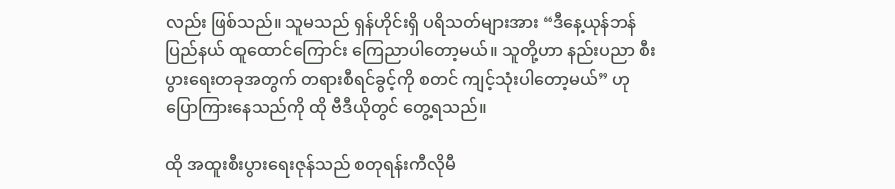လည်း ဖြစ်သည်။ သူမသည် ရှန်ဟိုင်းရှိ ပရိသတ်များအား “ဒီနေ့ယုန်ဘန်ပြည်နယ် ထူထောင်ကြောင်း ကြေညာပါတော့မယ်။ သူတို့ဟာ နည်းပညာ စီးပွားရေးတခုအတွက် တရားစီရင်ခွင့်ကို စတင် ကျင့်သုံးပါတော့မယ်” ဟု ပြောကြားနေသည်ကို ထို ဗီဒီယိုတွင် တွေ့ရသည်။

ထို အထူးစီးပွားရေးဇုန်သည် စတုရန်းကီလိုမီ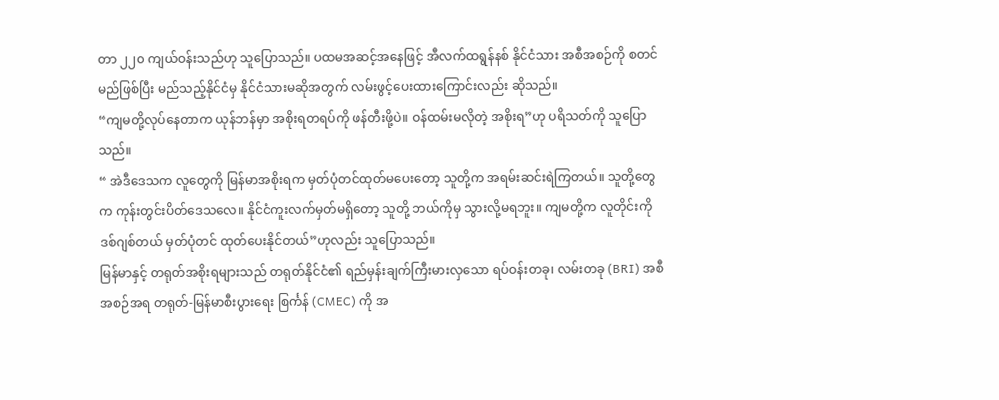တာ ၂၂၀ ကျယ်ဝန်းသည်ဟု သူပြောသည်။ ပထမအဆင့်အနေဖြင့် အီလက်ထရွန်နစ် နိုင်ငံသား အစီအစဉ်ကို စတင်မည်ဖြစ်ပြီး မည်သည့်နိုင်ငံမှ နိုင်ငံသားမဆိုအတွက် လမ်းဖွင့်ပေးထားကြောင်းလည်း ဆိုသည်။
“ကျမတို့လုပ်နေတာက ယုန်ဘန်မှာ အစိုးရတရပ်ကို ဖန်တီးဖို့ပဲ။ ဝန်ထမ်းမလိုတဲ့ အစိုးရ”ဟု ပရိသတ်ကို သူပြောသည်။
“ အဲဒီဒေသက လူတွေကို မြန်မာအစိုးရက မှတ်ပုံတင်ထုတ်မပေးတော့ သူတို့က အရမ်းဆင်းရဲကြတယ်။ သူတို့တွေက ကုန်းတွင်းပိတ်ဒေသလေ။ နိုင်ငံကူးလက်မှတ်မရှိတော့ သူတို့ ဘယ်ကိုမှ သွားလို့မရဘူး။ ကျမတို့က လူတိုင်းကို ဒစ်ဂျစ်တယ် မှတ်ပုံတင် ထုတ်ပေးနိုင်တယ်”ဟုလည်း သူပြောသည်။
မြန်မာနှင့် တရုတ်အစိုးရများသည် တရုတ်နိုင်ငံ၏ ရည်မှန်းချက်ကြီးမားလှသော ရပ်ဝန်းတခု၊ လမ်းတခု (BRI) အစီအစဉ်အရ တရုတ်-မြန်မာစီးပွားရေး စြင်္ကန် (CMEC) ကို အ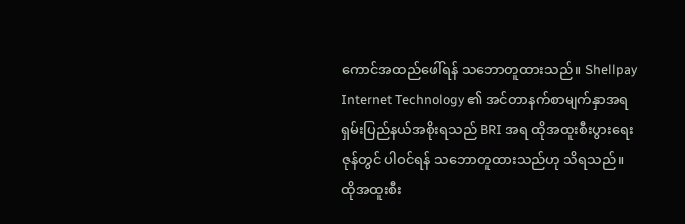ကောင်အထည်ဖေါ်ရန် သဘောတူထားသည်။ Shellpay Internet Technology ၏ အင်တာနက်စာမျက်နှာအရ ရှမ်းပြည်နယ်အစိုးရသည် BRI အရ ထိုအထူးစီးပွားရေးဇုန်တွင် ပါဝင်ရန် သဘောတူထားသည်ဟု သိရသည်။ ထိုအထူးစီး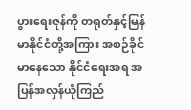ပွားရေးဇုန်ကို တရုတ်နှင့်မြန်မာနိုင်ငံတို့အကြား အစဉ်ခိုင်မာနေသော နိုင်ငံရေးအရ အပြန်အလှန်ယုံကြည်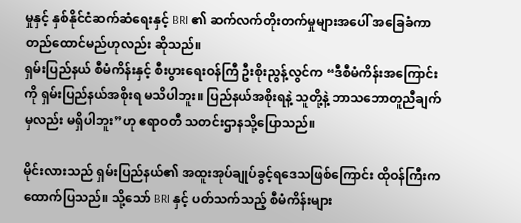မှုနှင့် နှစ်နိုင်ငံဆက်ဆံရေးနှင့် BRI ၏ ဆက်လက်တိုးတက်မှုများအပေါ် အခြေခံကာ တည်ထောင်မည်ဟုလည်း ဆိုသည်။
ရှမ်းပြည်နယ် စီမံကိန်းနှင့် စီးပွားရေးဝန်ကြီ ဦးစိုးညွန့်လွင်က “ဒီစီမံကိန်းအကြောင်းကို ရှမ်းပြည်နယ်အစိုးရ မသိပါဘူး။ ပြည်နယ်အစိုးရနဲ့ သူတို့နဲ့ ဘာသဘောတူညီချက်မှလည်း မရှိပါဘူး”ဟု ဧရာဝတီ သတင်းဌာနသို့ပြောသည်။

မိုင်းလားသည် ရှမ်းပြည်နယ်၏ အထူးအုပ်ချုပ်ခွင့်ရဒေသဖြစ်ကြောင်း ထိုဝန်ကြီးက ထောက်ပြသည်။ သို့သော် BRI နှင့် ပတ်သက်သည့် စီမံကိန်းများ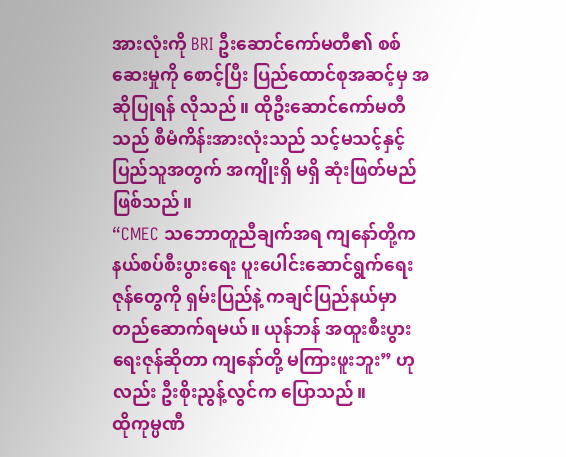အားလုံးကို BRI ဦးဆောင်ကော်မတီ၏ စစ်ဆေးမှုကို စောင့်ပြီး ပြည်ထောင်စုအဆင့်မှ အဆိုပြုရန် လိုသည်။ ထိုဦးဆောင်ကော်မတီသည် စီမံကိန်းအားလုံးသည် သင့်မသင့်နှင့် ပြည်သူအတွက် အကျိုးရှိ မရှိ ဆုံးဖြတ်မည်ဖြစ်သည်။
“CMEC သဘောတူညီချက်အရ ကျနော်တို့က နယ်စပ်စီးပွားရေး ပူးပေါင်းဆောင်ရွက်ရေးဇုန်တွေကို ရှမ်းပြည်နဲ့ ကချင်ပြည်နယ်မှာ တည်ဆောက်ရမယ်။ ယုန်ဘန် အထူးစီးပွားရေးဇုန်ဆိုတာ ကျနော်တို့ မကြားဖူးဘူး” ဟုလည်း ဦးစိုးညွန့်လွင်က ပြောသည်။
ထိုကုမ္ပဏီ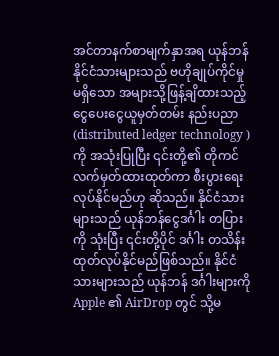အင်တာနက်စာမျက်နှာအရ ယုန်ဘန်နိုင်ငံသားများသည် ဗဟိုချုပ်ကိုင်မှုမရှိသော အများသို့ဖြန့်ချိထားသည့် ငွေပေးငွေယူမှတ်တမ်း နည်းပညာ (distributed ledger technology ) ကို အသုံးပြုပြီး ၎င်းတို့၏ တိုကင်လက်မှတ်ထားထုတ်ကာ စီးပွားရေးလုပ်နိုင်မည်ဟု ဆိုသည်။ နိုင်ငံသားများသည် ယုန်ဘန်ငွေဒင်္ဂါး တပြားကို သုံးပြီး ၎င်းတို့ပိုင် ဒင်္ဂါး တသိန်းထုတ်လုပ်နိုင်မည်ဖြစ်သည်။ နိုင်ငံသားများသည် ယုန်ဘန် ဒင်္ဂါးများကို Apple ၏ AirDrop တွင် သို့မ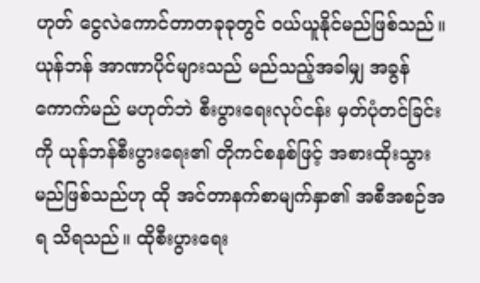ဟုတ် ငွေလဲကောင်တာတခုခုတွင် ဝယ်ယူနိုင်မည်ဖြစ်သည်။ ယုန်ဘန် အာဏာပိုင်များသည် မည်သည့်အခါမျှ အခွန်ကောက်မည် မဟုတ်ဘဲ စီးပွားရေးလုပ်ငန်း မှတ်ပုံတင်ခြင်းကို ယုန်ဘန်စီးပွားရေး၏ တိုကင်စနစ်ဖြင့် အစားထိုးသွားမည်ဖြစ်သည်ဟု ထို အင်တာနက်စာမျက်နှာ၏ အစီအစဉ်အရ သိရသည်။ ထိုစီးပွားရေး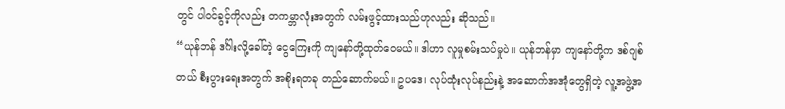တွင် ပါဝင်ခွင့်ကိုလည်း တကမ္ဘာလုံးအတွက် လမ်းဖွင့်ထားသည်ဟုလည်း ဆိုသည်။
“ယုန်ဘန် ဒင်္ဂါးလို့ခေါ်တဲ့ ငွေကြေးကို ကျနော်တို့ထုတ်ဝေမယ်။ ဒါဟာ လူမှုစမ်းသပ်မှုပဲ။ ယုန်ဘန်မှာ ကျနော်တို့က ဒစ်ဂျစ်တယ် စီးပွားရေးအတွက် အစိုးရတခု တည်ဆောက်မယ်။ ဥပဒေ၊ လုပ်ထုံးလုပ်နည်းနဲ့ အဆောက်အအုံတွေရှိတဲ့ လူ့အဖွဲ့အ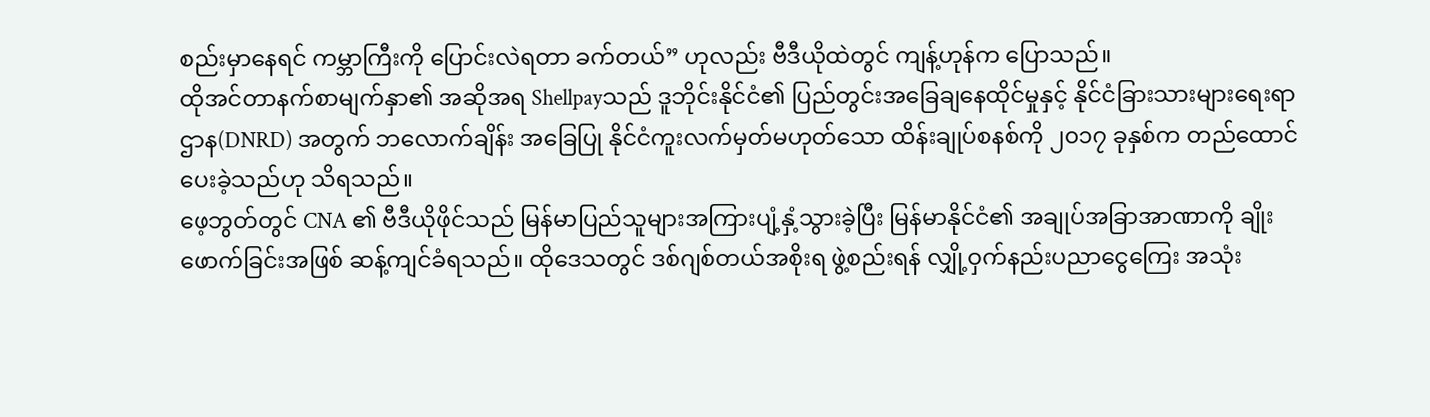စည်းမှာနေရင် ကမ္ဘာကြီးကို ပြောင်းလဲရတာ ခက်တယ်” ဟုလည်း ဗီဒီယိုထဲတွင် ကျန့်ဟုန်က ပြောသည်။
ထိုအင်တာနက်စာမျက်နှာ၏ အဆိုအရ Shellpayသည် ဒူဘိုင်းနိုင်ငံ၏ ပြည်တွင်းအခြေချနေထိုင်မှုနှင့် နိုင်ငံခြားသားများရေးရာဌာန(DNRD) အတွက် ဘလောက်ချိန်း အခြေပြု နိုင်ငံကူးလက်မှတ်မဟုတ်သော ထိန်းချုပ်စနစ်ကို ၂၀၁၇ ခုနှစ်က တည်ထောင်ပေးခဲ့သည်ဟု သိရသည်။
ဖေ့ဘွတ်တွင် CNA ၏ ဗီဒီယိုဖိုင်သည် မြန်မာပြည်သူများအကြားပျံ့နှံ့သွားခဲ့ပြီး မြန်မာနိုင်ငံ၏ အချုပ်အခြာအာဏာကို ချိုးဖောက်ခြင်းအဖြစ် ဆန့်ကျင်ခံရသည်။ ထိုဒေသတွင် ဒစ်ဂျစ်တယ်အစိုးရ ဖွဲ့စည်းရန် လျှို့ဝှက်နည်းပညာငွေကြေး အသုံး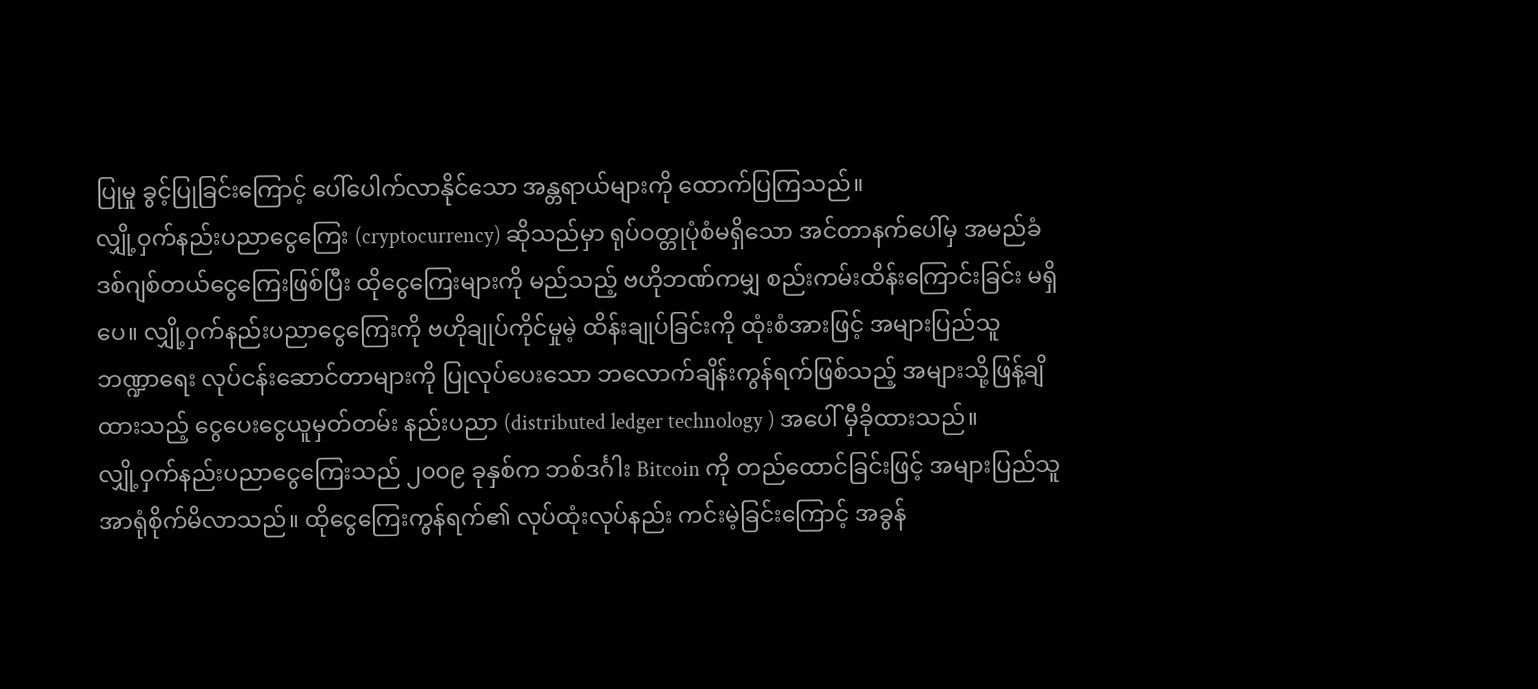ပြုမှု ခွင့်ပြုခြင်းကြောင့် ပေါ်ပေါက်လာနိုင်သော အန္တရာယ်များကို ထောက်ပြကြသည်။
လျှို့ဝှက်နည်းပညာငွေကြေး (cryptocurrency) ဆိုသည်မှာ ရုပ်ဝတ္တုပုံစံမရှိသော အင်တာနက်ပေါ်မှ အမည်ခံ ဒစ်ဂျစ်တယ်ငွေကြေးဖြစ်ပြီး ထိုငွေကြေးများကို မည်သည့် ဗဟိုဘဏ်ကမျှ စည်းကမ်းထိန်းကြောင်းခြင်း မရှိပေ။ လျှို့ဝှက်နည်းပညာငွေကြေးကို ဗဟိုချုပ်ကိုင်မှုမဲ့ ထိန်းချုပ်ခြင်းကို ထုံးစံအားဖြင့် အများပြည်သူ ဘဏ္ဍာရေး လုပ်ငန်းဆောင်တာများကို ပြုလုပ်ပေးသော ဘလောက်ချိန်းကွန်ရက်ဖြစ်သည့် အများသို့ဖြန့်ချိထားသည့် ငွေပေးငွေယူမှတ်တမ်း နည်းပညာ (distributed ledger technology ) အပေါ် မှီခိုထားသည်။
လျှို့ဝှက်နည်းပညာငွေကြေးသည် ၂၀၀၉ ခုနှစ်က ဘစ်ဒင်္ဂါး Bitcoin ကို တည်ထောင်ခြင်းဖြင့် အများပြည်သူ အာရုံစိုက်မိလာသည်။ ထိုငွေကြေးကွန်ရက်၏ လုပ်ထုံးလုပ်နည်း ကင်းမဲ့ခြင်းကြောင့် အခွန်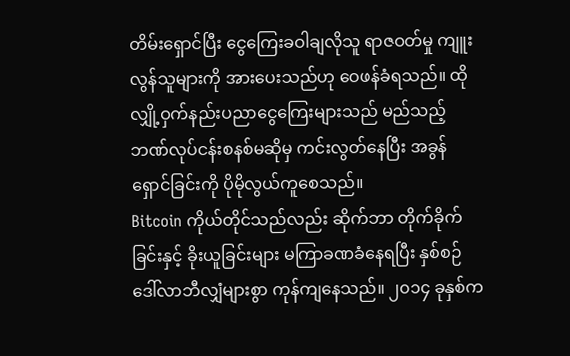တိမ်းရှောင်ပြီး ငွေကြေးခဝါချလိုသူ ရာဇဝတ်မှု ကျူးလွန်သူများကို အားပေးသည်ဟု ဝေဖန်ခံရသည်။ ထိုလျှို့ဝှက်နည်းပညာငွေကြေးများသည် မည်သည့် ဘဏ်လုပ်ငန်းစနစ်မဆိုမှ ကင်းလွတ်နေပြီး အခွန်ရှောင်ခြင်းကို ပိုမိုလွယ်ကူစေသည်။
Bitcoin ကိုယ်တိုင်သည်လည်း ဆိုက်ဘာ တိုက်ခိုက်ခြင်းနှင့် ခိုးယူခြင်းများ မကြာခဏခံနေရပြီး နှစ်စဉ် ဒေါ်လာဘီလျှံများစွာ ကုန်ကျနေသည်။ ၂၀၁၄ ခုနှစ်က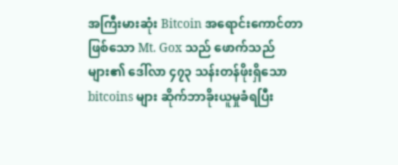အကြီးမားဆုံး Bitcoin အရောင်းကောင်တာဖြစ်သော Mt. Gox သည် ဖောက်သည်များ၏ ဒေါ်လာ ၄၇၃ သန်းတန်ဖိုးရှိသော bitcoins များ ဆိုက်ဘာခိုးယူမှုခံရပြီး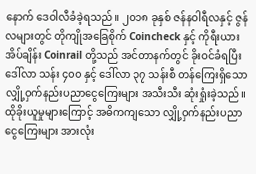နောက် ဒေဝါလီခံခဲ့ရသည်။ ၂၀၁၈ ခုနှစ် ဇန်နဝါရီလနှင့် ဇွန်လများတွင် တိုကျိုအခြေစိုက် Coincheck နှင့် ကိုရီးယားအိပ်ချိန်း Coinrail တို့သည် အင်တာနက်တွင် ခိုးဝင်ခံရပြီး ဒေါ်လာ သန်း ၄၀၀ နှင့် ဒေါ်လာ ၃၇ သန်းစီ တန်ကြေးရှိသော လျှို့ဝှက်နည်းပညာငွေကြေးများ အသီးသီး ဆုံးရှုံးခဲ့သည်။ ထိုခိုးယူမှုများကြောင့် အဓိကကျသော လျှို့ဝှက်နည်းပညာငွေကြေးများ အားလုံး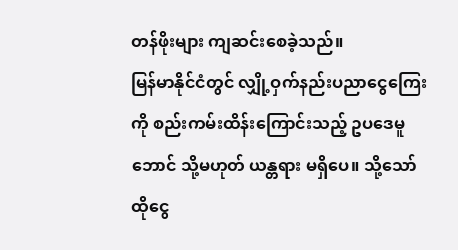တန်ဖိုးများ ကျဆင်းစေခဲ့သည်။
မြန်မာနိုင်ငံတွင် လျှို့ဝှက်နည်းပညာငွေကြေးကို စည်းကမ်းထိန်းကြောင်းသည့် ဥပဒေမူဘောင် သို့မဟုတ် ယန္တရား မရှိပေ။ သို့သော် ထိုငွေ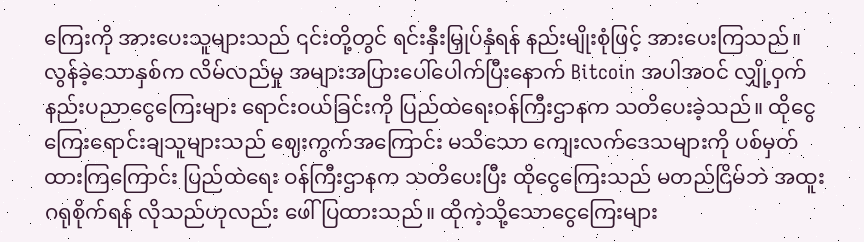ကြေးကို အားပေးသူများသည် ၎င်းတို့တွင် ရင်းနှီးမြှုပ်နှံရန် နည်းမျိုးစုံဖြင့် အားပေးကြသည်။ လွန်ခဲ့သောနှစ်က လိမ်လည်မှု အများအပြားပေါ်ပေါက်ပြီးနောက် Bitcoin အပါအဝင် လျှို့ဝှက်နည်းပညာငွေကြေးများ ရောင်းဝယ်ခြင်းကို ပြည်ထဲရေးဝန်ကြီးဌာနက သတိပေးခဲ့သည်။ ထိုငွေကြေးရောင်းချသူများသည် ဈေးကွက်အကြောင်း မသိသော ကျေးလက်ဒေသများကို ပစ်မှတ်ထားကြကြောင်း ပြည်ထဲရေး ဝန်ကြီးဌာနက သတိပေးပြီး ထိုငွေကြေးသည် မတည်ငြိမ်ဘဲ အထူးဂရုစိုက်ရန် လိုသည်ဟုလည်း ဖေါ်ပြထားသည်။ ထိုကဲ့သို့သောငွေကြေးများ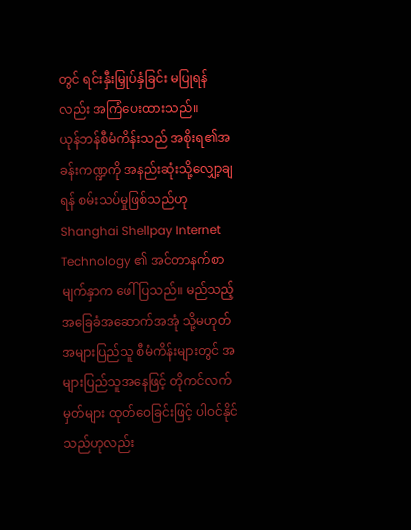တွင် ရင်းနှီးမြှုပ်နှံခြင်း မပြုရန်လည်း အကြံပေးထားသည်။
ယုန်ဘန်စီမံကိန်းသည် အစိုးရ၏အခန်းကဏ္ဍကို အနည်းဆုံးသို့လျှော့ချရန် စမ်းသပ်မှုဖြစ်သည်ဟု Shanghai Shellpay Internet Technology ၏ အင်တာနက်စာမျက်နှာက ဖေါ်ပြသည်။ မည်သည့်အခြေခံအဆောက်အအုံ သို့မဟုတ် အများပြည်သူ စီမံကိန်းများတွင် အများပြည်သူအနေဖြင့် တိုကင်လက်မှတ်များ ထုတ်ဝေခြင်းဖြင့် ပါဝင်နိုင်သည်ဟုလည်း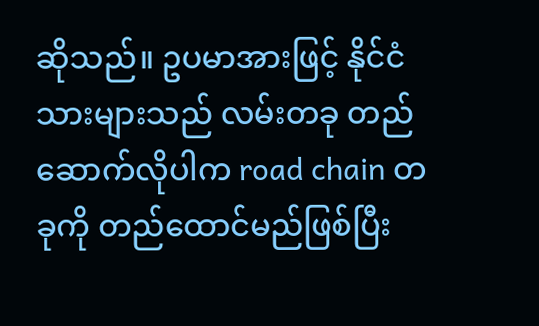ဆိုသည်။ ဥပမာအားဖြင့် နိုင်ငံသားများသည် လမ်းတခု တည်ဆောက်လိုပါက road chain တခုကို တည်ထောင်မည်ဖြစ်ပြီး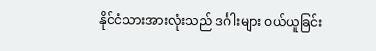နိုင်ငံသားအားလုံးသည် ဒင်္ဂါးများ ဝယ်ယူခြင်း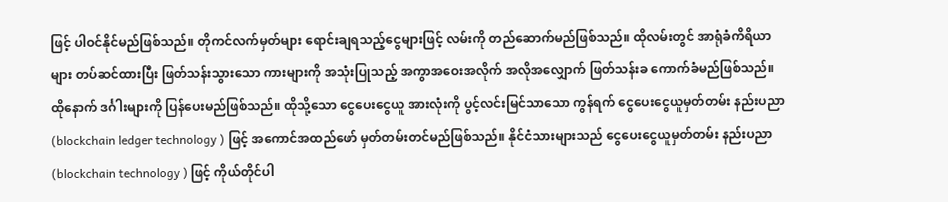ဖြင့် ပါဝင်နိုင်မည်ဖြစ်သည်။ တိုကင်လက်မှတ်များ ရောင်းချရသည့်ငွေများဖြင့် လမ်းကို တည်ဆောက်မည်ဖြစ်သည်။ ထိုလမ်းတွင် အာရုံခံကိရိယာများ တပ်ဆင်ထားပြီး ဖြတ်သန်းသွားသော ကားများကို အသုံးပြုသည့် အကွာအဝေးအလိုက် အလိုအလျှောက် ဖြတ်သန်းခ ကောက်ခံမည်ဖြစ်သည်။ ထိုနောက် ဒင်္ဂါးများကို ပြန်ပေးမည်ဖြစ်သည်။ ထိုသို့သော ငွေပေးငွေယူ အားလုံးကို ပွင့်လင်းမြင်သာသော ကွန်ရက် ငွေပေးငွေယူမှတ်တမ်း နည်းပညာ (blockchain ledger technology ) ဖြင့် အကောင်အထည်ဖော် မှတ်တမ်းတင်မည်ဖြစ်သည်။ နိုင်ငံသားများသည် ငွေပေးငွေယူမှတ်တမ်း နည်းပညာ (blockchain technology ) ဖြင့် ကိုယ်တိုင်ပါ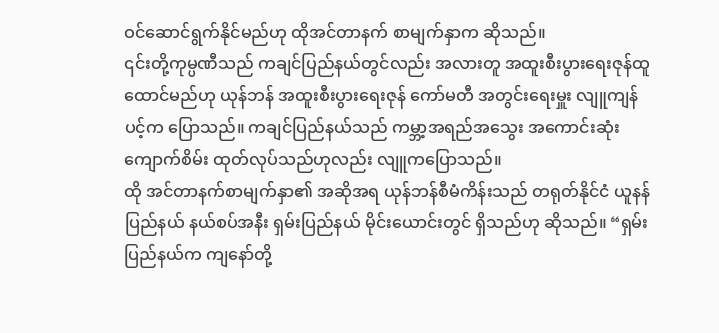ဝင်ဆောင်ရွက်နိုင်မည်ဟု ထိုအင်တာနက် စာမျက်နှာက ဆိုသည်။
၎င်းတို့ကုမ္ပဏီသည် ကချင်ပြည်နယ်တွင်လည်း အလားတူ အထူးစီးပွားရေးဇုန်ထူထောင်မည်ဟု ယုန်ဘန် အထူးစီးပွားရေးဇုန် ကော်မတီ အတွင်းရေးမှူး လျူကျန်ပင့်က ပြောသည်။ ကချင်ပြည်နယ်သည် ကမ္ဘာ့အရည်အသွေး အကောင်းဆုံး ကျောက်စိမ်း ထုတ်လုပ်သည်ဟုလည်း လျူကပြောသည်။
ထို အင်တာနက်စာမျက်နှာ၏ အဆိုအရ ယုန်ဘန်စီမံကိန်းသည် တရုတ်နိုင်ငံ ယူနန်ပြည်နယ် နယ်စပ်အနီး ရှမ်းပြည်နယ် မိုင်းယောင်းတွင် ရှိသည်ဟု ဆိုသည်။ “ရှမ်းပြည်နယ်က ကျနော်တို့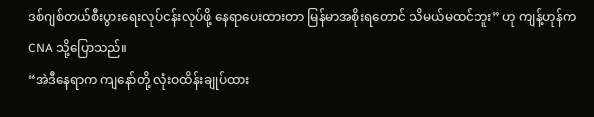ဒစ်ဂျစ်တယ်စီးပွားရေးလုပ်ငန်းလုပ်ဖို့ နေရာပေးထားတာ မြန်မာအစိုးရတောင် သိမယ်မထင်ဘူး” ဟု ကျန့်ဟုန်က CNA သို့ပြောသည်။
“အဲဒီနေရာက ကျနော်တို့ လုံးဝထိန်းချုပ်ထား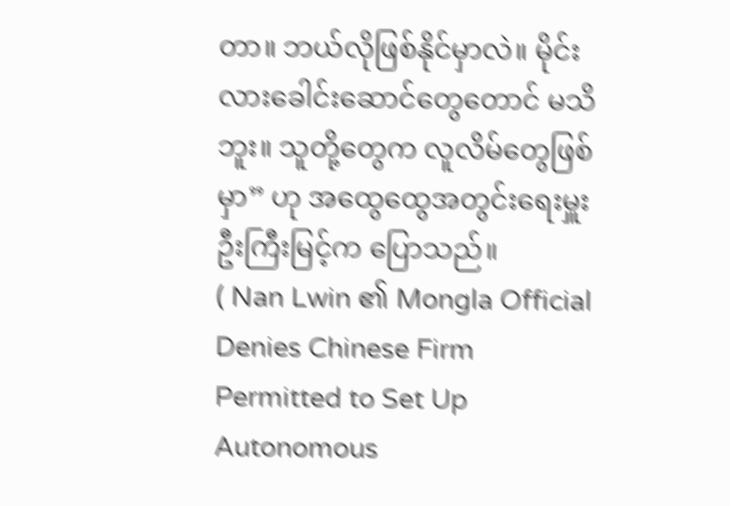တာ။ ဘယ်လိုဖြစ်နိုင်မှာလဲ။ မိုင်းလားခေါင်းဆောင်တွေတောင် မသိဘူး။ သူတို့တွေက လူလိမ်တွေဖြစ်မှာ” ဟု အထွေထွေအတွင်းရေးမှူး ဦးကြီးမြင့်က ပြောသည်။
( Nan Lwin ၏ Mongla Official Denies Chinese Firm Permitted to Set Up Autonomous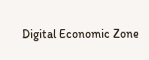Digital Economic Zone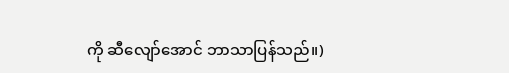ကို ဆီလျော်အောင် ဘာသာပြန်သည်။)